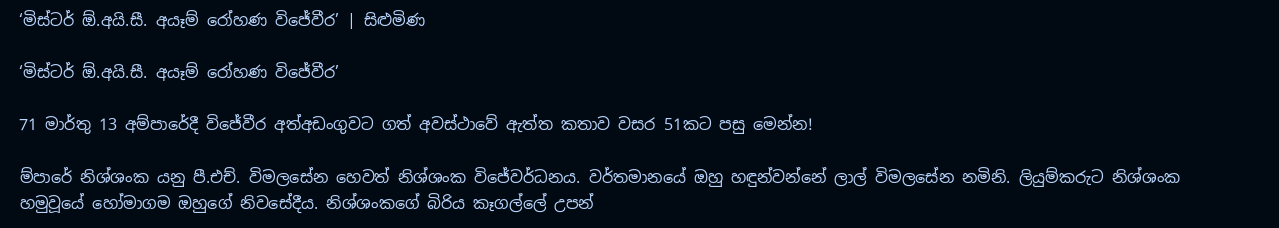‘මිස්ටර් ඕ.අයි.සී. අයෑම් රෝහණ විජේවීර’ | සිළුමිණ

‘මිස්ටර් ඕ.අයි.සී. අයෑම් රෝහණ විජේවීර’

71 මාර්තු 13 අම්පාරේදී විජේවීර අත්අඩංගුවට ගත් අවස්ථාවේ ඇත්ත කතාව වසර 51කට පසු මෙන්න!

ම්පාරේ නිශ්ශංක යනු පී.එච්. විමලසේන හෙවත් නිශ්ශංක විජේවර්ධනය. වර්තමානයේ ඔහු හඳුන්වන්නේ ලාල් විමලසේන නමිනි. ලියුම්කරුට නිශ්ශංක හමුවූයේ හෝමාගම ඔහුගේ නිවසේදීය. නිශ්ශංකගේ බිරිය කෑගල්ලේ උපන්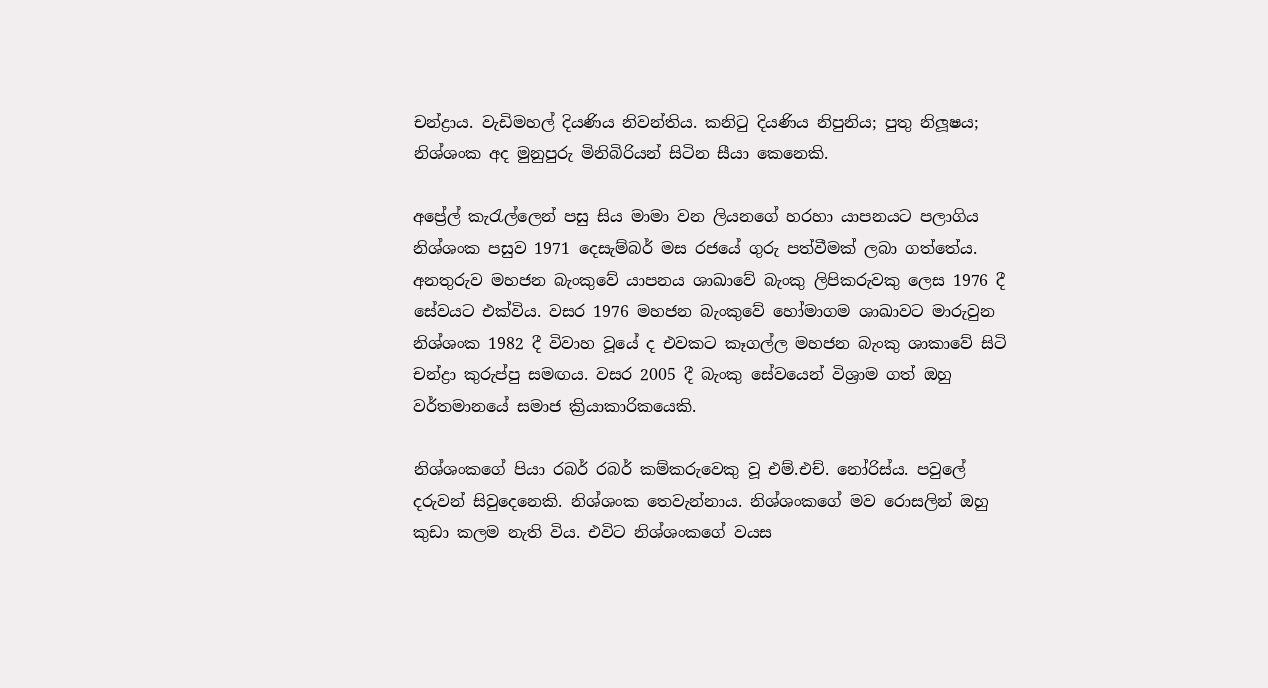චන්ද්‍රාය. වැඩිමහල් දියණිය නිවන්තිය. කනිටු දියණිය නිපුනිය; පුතු නිලූෂය; නිශ්ශංක අද මුනුපුරු මිනිබිරියන් සිටින සීයා කෙනෙකි.

අප්‍රේල් කැරැල්ලෙන් පසු සිය මාමා වන ලියනගේ හරහා යාපනයට පලාගිය නිශ්ශංක පසුව 1971 දෙසැම්බර් මස රජයේ ගුරු පත්වීමක් ලබා ගත්තේය. අනතුරුව මහජන බැංකුවේ යාපනය ශාඛාවේ බැංකු ලිපිකරුවකු ලෙස 1976 දී සේවයට එක්විය. වසර 1976 මහජන බැංකුවේ හෝමාගම ශාඛාවට මාරුවුන නිශ්ශංක 1982 දී විවාහ වූයේ ද එවකට කෑගල්ල මහජන බැංකු ශාකාවේ සිටි චන්ද්‍රා කුරුප්පු සමඟය. වසර 2005 දී බැංකු සේවයෙන් විශ්‍රාම ගත් ඔහු වර්තමානයේ සමාජ ක්‍රියාකාරිකයෙකි.

නිශ්ශංකගේ පියා රබර් රබර් කම්කරුවෙකු වූ එම්.එච්. නෝරිස්ය. පවුලේ දරුවන් සිවුදෙනෙකි. නිශ්ශංක තෙවැන්නාය. නිශ්ශංකගේ මව රොසලින් ඔහු කුඩා කලම නැති විය. එවිට නිශ්ශංකගේ වයස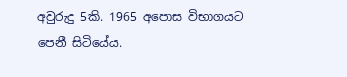අවුරුදු 5කි. 1965 අපොස විභාගයට පෙනී සිටියේය.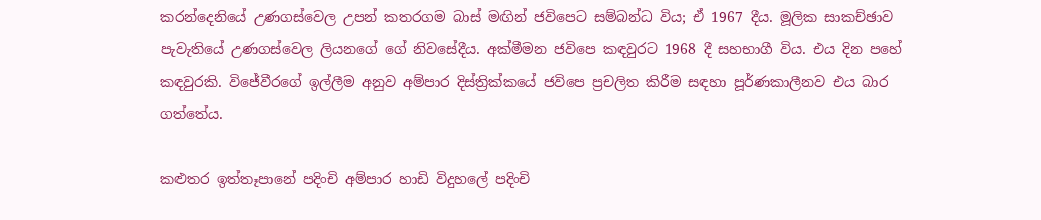කරන්දෙනියේ උණගස්වෙල උපන් කතරගම බාස් මඟින් ජවිපෙට සම්බන්ධ විය; ඒ 1967 දීය. මූලික සාකච්ඡාව පැවැතියේ උණගස්වෙල ලියනගේ ගේ නිවසේදීය. අක්මීමන ජවිපෙ කඳවුරට 1968 දී සහභාගී විය. එය දින පහේ කඳවුරකි. විජේවීරගේ ඉල්ලීම අනුව අම්පාර දිස්ත්‍රික්කයේ ජවිපෙ ප්‍රචලිත කිරීම සඳහා පූර්ණකාලීනව එය බාර ගත්තේය.

කළුතර ඉත්තෑපානේ පදිංචි අම්පාර හාඩි විදුහලේ පදිංචි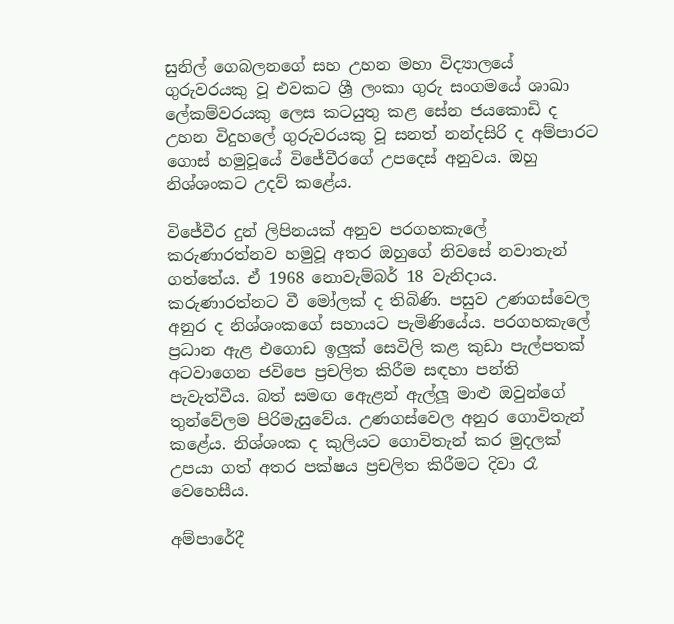සුනිල් ගෙබලනගේ සහ උහන මහා විද්‍යාලයේ ගුරුවරයකු වූ එවකට ශ්‍රී ලංකා ගුරු සංගමයේ ශාඛා ලේකම්වරයකු ලෙස කටයුතු කළ සේන ජයකොඩි ද උහන විදුහලේ ගුරුවරයකු වූ සනත් නන්දසිරි ද අම්පාරට ගොස් හමුවූයේ විජේවීරගේ උපදෙස් අනුවය. ඔහු නිශ්ශංකට උදව් කළේය.

විජේවීර දුන් ලිපිනයක් අනුව පරගහකැලේ කරුණාරත්නව හමුවූ අතර ඔහුගේ නිවසේ නවාතැන් ගත්තේය. ඒ 1968 නොවැම්බර් 18 වැනිදාය. කරුණාරත්නට වී මෝලක් ද තිබිණි. පසුව උණගස්වෙල අනුර ද නිශ්ශංකගේ සහායට පැමිණියේය. පරගහකැලේ ප්‍රධාන ඇළ එගොඩ ඉලුක් සෙවිලි කළ කුඩා පැල්පතක් අටවාගෙන ජවිපෙ ප්‍රචලිත කිරීම සඳහා පන්ති පැවැත්වීය. බත් සමඟ ඇ‍ෙළන් ඇල්ලූ මාළු ඔවුන්ගේ තුන්වේලම පිරිමැසුවේය. උණගස්වෙල අනුර ගොවිතැන් කළේය. නිශ්ශංක ද කුලියට ගොවිතැන් කර මුදලක් උපයා ගත් අතර පක්ෂය ප්‍රචලිත කිරීමට දිවා රෑ වෙහෙසීය.

අම්පාරේදී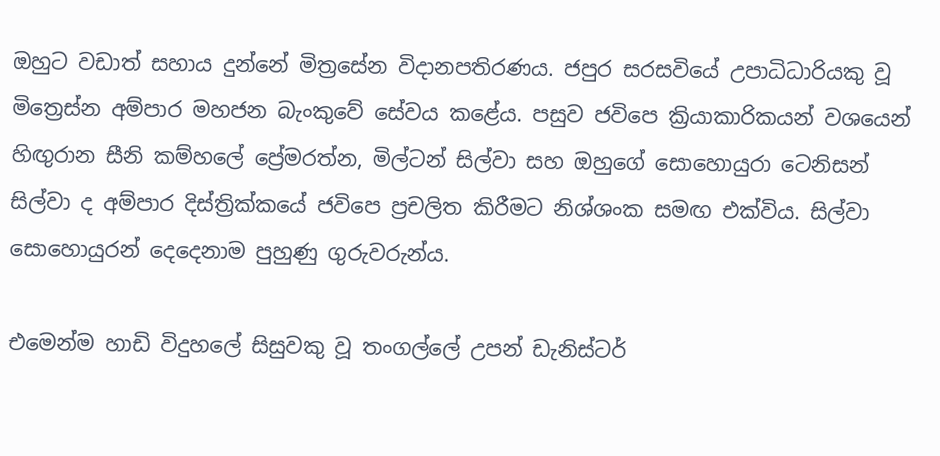ඔහුට වඩාත් සහාය දුන්නේ මිත්‍රසේන විදානපතිරණය. ජපුර සරසවියේ උපාධිධාරියකු වූ මිත්‍රෙස්න අම්පාර මහජන බැංකුවේ සේවය කළේය. පසුව ජවිපෙ ක්‍රියාකාරිකයන් වශයෙන් හිඟුරාන සීනි කම්හලේ ප්‍රේමරත්න, මිල්ටන් සිල්වා සහ ඔහුගේ සොහොයුරා ටෙනිසන් සිල්වා ද අම්පාර දිස්ත්‍රික්කයේ ජවිපෙ ප්‍රචලිත කිරීමට නිශ්ශංක සමඟ එක්විය. සිල්වා සොහොයුරන් දෙදෙනාම පුහුණු ගුරුවරුන්ය.

එමෙන්ම හාඩි විදුහලේ සිසුවකු වූ තංගල්ලේ උපන් ඩැනිස්ටර්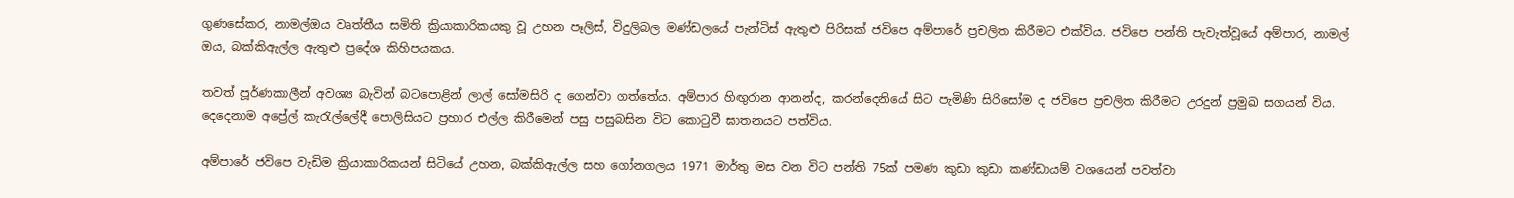ගුණසේකර, නාමල්ඔය වෘත්තීය සමිති ක්‍රියාකාරිකයකු වූ උහන පෑලිස්, විදුලිබල මණ්ඩලයේ පැන්ටිස් ඇතුළු පිරිසක් ජවිපෙ අම්පාරේ ප්‍රචලිත කිරීමට එක්විය. ජවිපෙ පන්ති පැවැත්වූයේ අම්පාර, නාමල් ඔය, බක්කිඇල්ල ඇතුළු ප්‍රදේශ කිහිපයකය.

තවත් පූර්ණකාලීන් අවශ්‍ය බැවින් බටපොළින් ලාල් සෝමසිරි ද ගෙන්වා ගත්තේය. අම්පාර හිඟුරාන ආනන්ද, කරන්දෙනියේ සිට පැමිණි සිරිසෝම ද ජවිපෙ ප්‍රචලිත කිරීමට උරදුන් ප්‍රමුඛ සගයන් විය. දෙදෙනාම අප්‍රේල් කැරැල්ලේදී පොලිසියට ප්‍රහාර එල්ල කිරීමෙන් පසු පසුබසින විට කොටුවී ඝාතනයට පත්විය.

අම්පාරේ ජවිපෙ වැඩිම ක්‍රියාකාරිකයන් සිටියේ උහන, බක්කිඇල්ල සහ ගෝනගලය 1971 මාර්තු මස වන විට පන්ති 75ක් පමණ කුඩා කුඩා කණ්ඩායම් වශයෙන් පවත්වා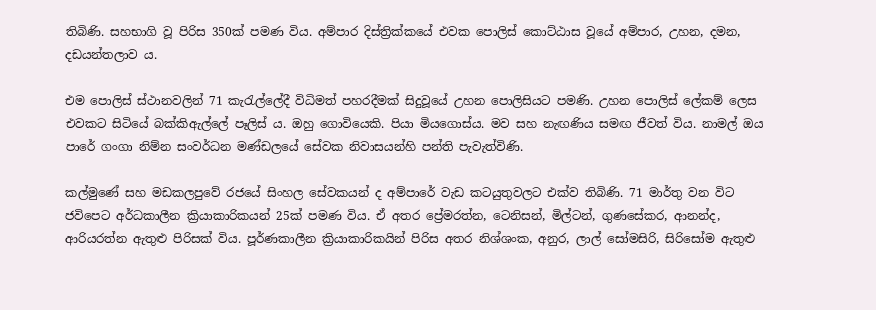තිබිණි. සහභාගි වූ පිරිස 350ක් පමණ විය. අම්පාර දිස්ත්‍රික්කයේ එවක පොලිස් කොට්ඨාස වූයේ අම්පාර, උහන, දමන, දඩයන්තලාව ය.

එම පොලිස් ස්ථානවලින් 71 කැරැල්ලේදී විධිමත් පහරදීමක් සිදුවූයේ උහන පොලිසියට පමණි. උහන පොලිස් ලේකම් ලෙස එවකට සිටියේ බක්කිඇල්ලේ පෑලිස් ය. ඔහු ගොවියෙකි. පියා මියගොස්ය. මව සහ නැඟණිය සමඟ ජීවත් විය. නාමල් ඔය පාරේ ගංගා නිම්න සංවර්ධන මණ්ඩලයේ සේවක නිවාසයන්හි පන්ති පැවැත්විණි.

කල්මුණේ සහ මඩකලපුවේ රජයේ සිංහල සේවකයන් ද අම්පාරේ වැඩ කටයුතුවලට එක්ව තිබිණි. 71 මාර්තු වන විට ජවිපෙට අර්ධකාලීන ක්‍රියාකාරිකයන් 25ක් පමණ විය. ඒ අතර ප්‍රේමරත්න, ටෙනිසන්, මිල්ටන්, ගුණසේකර, ආනන්ද, ආරියරත්න ඇතුළු පිරිසක් විය. පූර්ණකාලීන ක්‍රියාකාරිකයින් පිරිස අතර නිශ්ශංක, අනුර, ලාල් සෝමසිරි, සිරිසෝම ඇතුළු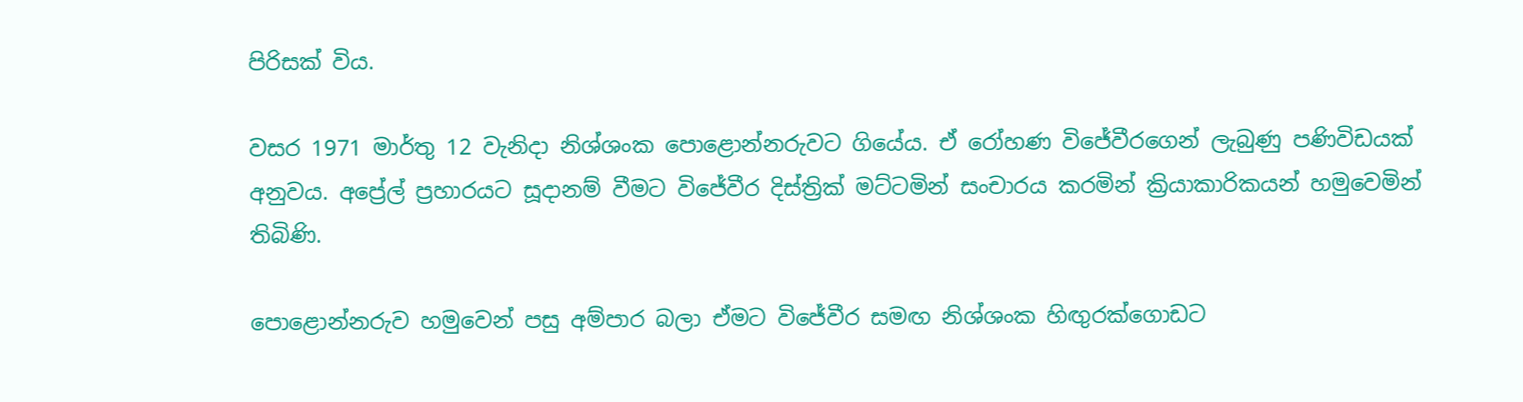පිරිසක් විය.

වසර 1971 මාර්තු 12 වැනිදා නිශ්ශංක පොළොන්නරුවට ගියේය. ඒ රෝහණ විජේවීරගෙන් ලැබුණු පණිවිඩයක් අනුවය. අප්‍රේල් ප්‍රහාරයට සූදානම් වීමට විජේවීර දිස්ත්‍රික් මට්ටමින් සංචාරය කරමින් ක්‍රියාකාරිකයන් හමුවෙමින් තිබිණි.

පොළොන්නරුව හමුවෙන් පසු අම්පාර බලා ඒමට විජේවීර සමඟ නිශ්ශංක හිඟුරක්ගොඩට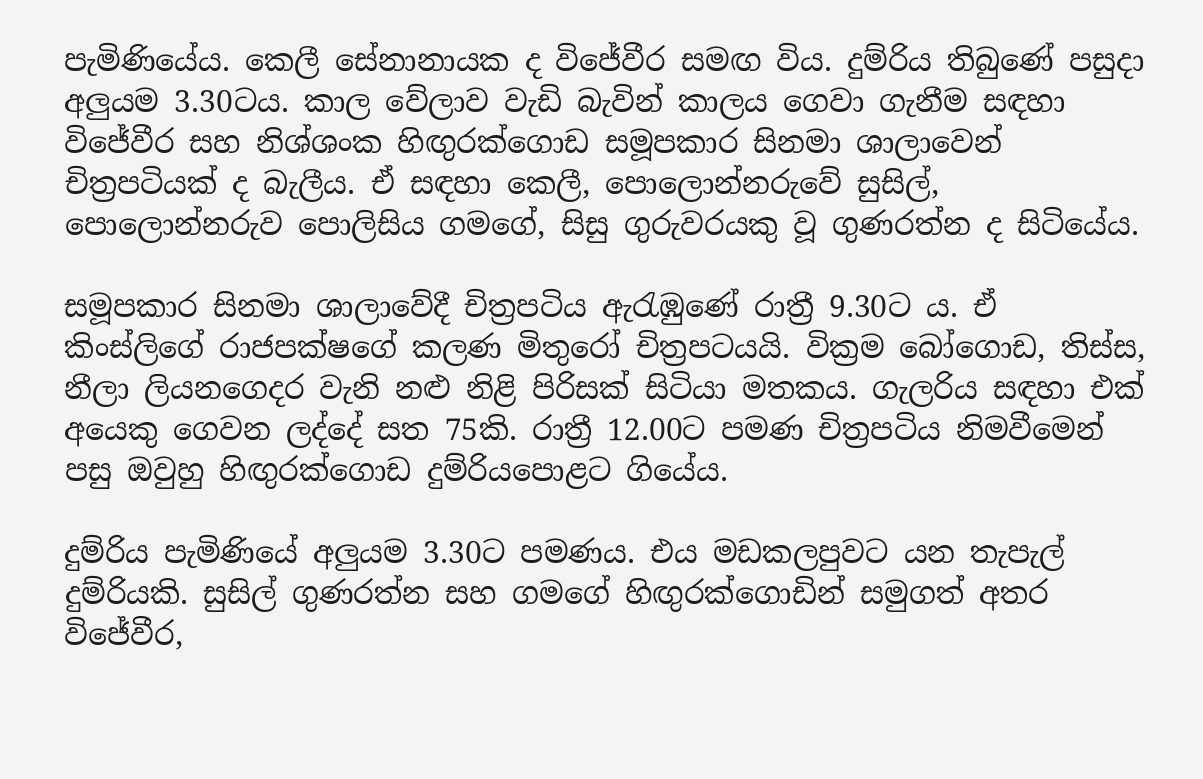පැමිණියේය. කෙලී සේනානායක ද විජේවීර සමඟ විය. දුම්රිය තිබුණේ පසුදා අලුයම 3.30ටය. කාල වේලාව වැඩි බැවින් කාලය ගෙවා ගැනීම සඳහා විජේවීර සහ නිශ්ශංක හිඟුරක්ගොඩ සමූපකාර සිනමා ශාලාවෙන් චිත්‍රපටියක් ද බැලීය. ඒ සඳහා කෙලී, පොලොන්නරුවේ සුසිල්, පොලොන්නරුව පොලිසිය ගමගේ, සිසු ගුරුවරයකු වූ ගුණරත්න ද සිටියේය.

සමූපකාර සිනමා ශාලාවේදී චිත්‍රපටිය ඇරැඹුණේ රාත්‍රී 9.30ට ය. ඒ කිංස්ලිගේ රාජපක්ෂගේ කලණ මිතුරෝ චිත්‍රපටයයි. වික්‍රම බෝගොඩ, තිස්ස, නීලා ලියනගෙදර වැනි නළු නිළි පිරිසක් සිටියා මතකය. ගැලරිය සඳහා එක් අයෙකු ගෙවන ලද්දේ සත 75කි. රාත්‍රී 12.00ට පමණ චිත්‍රපටිය නිමවීමෙන් පසු ඔවුහු හිඟුරක්ගොඩ දුම්රියපොළට ගියේය.

දුම්රිය පැමිණියේ අලුයම 3.30ට පමණය. එය මඩකලපුවට යන තැපැල් දුම්රියකි. සුසිල් ගුණරත්න සහ ගමගේ හිඟුරක්ගොඩින් සමුගත් අතර විජේවීර,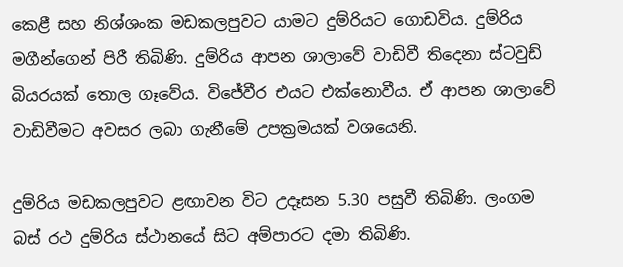කෙළී සහ නිශ්ශංක මඩකලපුවට යාමට දුම්රියට ගොඩවිය. දුම්රිය මගීන්ගෙන් පිරී තිබිණි. දුම්රිය ආපන ශාලාවේ වාඩිවී තිදෙනා ස්ටවුඩ් බියරයක් තොල ගෑවේය. විජේවීර එයට එක්නොවීය. ඒ ආපන ශාලාවේ වාඩිවීමට අවසර ලබා ගැනීමේ උපක්‍රමයක් වශයෙනි.

දුම්රිය මඩකලපුවට ළඟාවන විට උදෑසන 5.30 පසුවී තිබිණි. ලංගම බස් රථ දුම්රිය ස්ථානයේ සිට අම්පාරට දමා තිබිණි.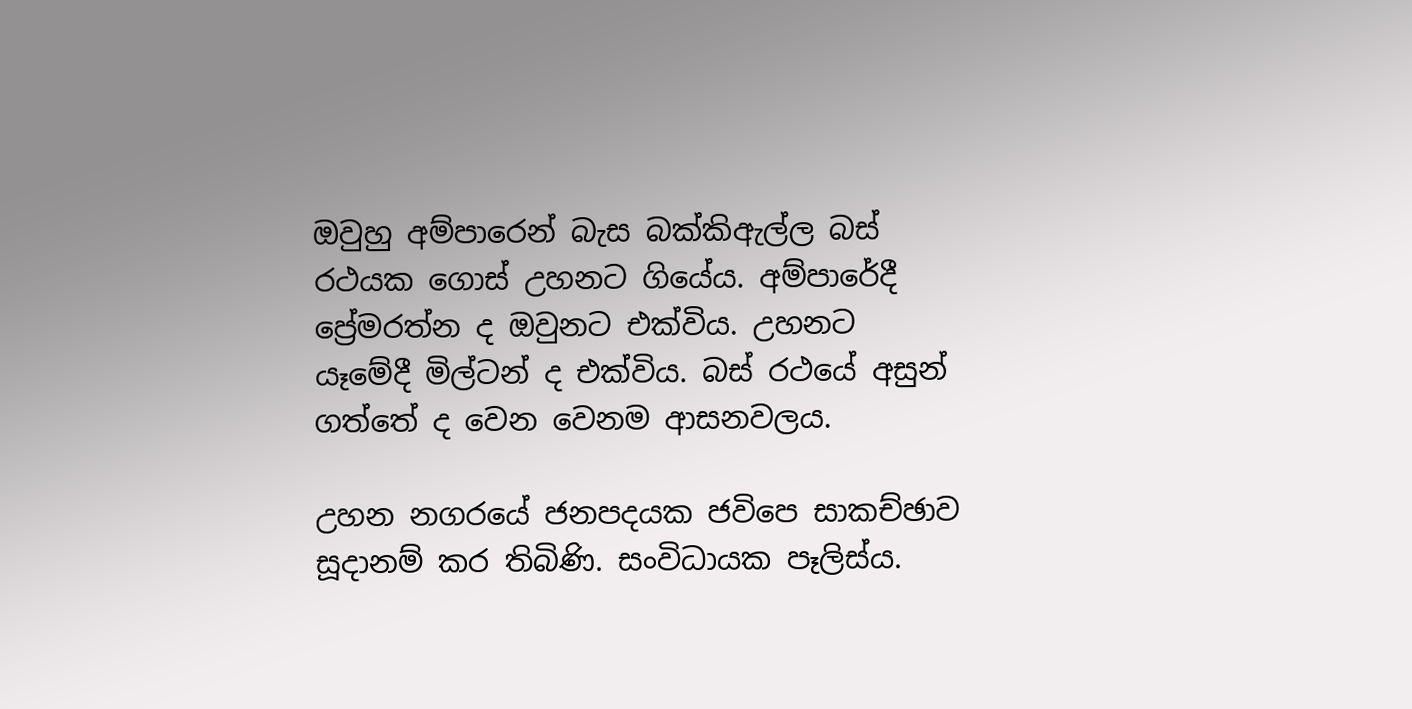ඔවුහු අම්පාරෙන් බැස බක්කිඇල්ල බස් රථයක ගොස් උහනට ගියේය. අම්පාරේදී ප්‍රේමරත්න ද ඔවුනට එක්විය. උහනට යෑමේදී මිල්ටන් ද එක්විය. බස් රථයේ අසුන් ගත්තේ ද වෙන වෙනම ආසනවලය.

උහන නගරයේ ජනපදයක ජවිපෙ සාකච්ඡාව සූදානම් කර තිබිණි. සංවිධායක පෑලිස්ය.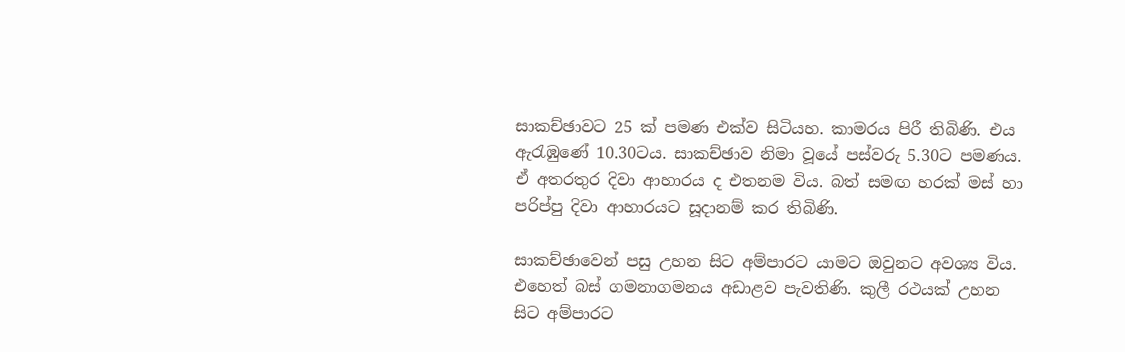සාකච්ඡාවට 25 ක් පමණ එක්ව සිටියහ. කාමරය පිරී තිබිණි. එය ඇරැඹුණේ 10.30ටය. සාකච්ඡාව නිමා වූයේ පස්වරු 5.30ට පමණය. ඒ අතරතුර දිවා ආහාරය ද එතනම විය. බත් සමඟ හරක් මස් හා පරිප්පු දිවා ආහාරයට සූදානම් කර තිබිණි.

සාකච්ඡාවෙන් පසු උහන සිට අම්පාරට යාමට ඔවුනට අවශ්‍ය විය. එහෙත් බස් ගමනාගමනය අඩාළව පැවතිණි. කුලී රථයක් උහන සිට අම්පාරට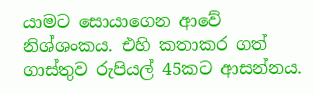යාමට සොයාගෙන ආවේ නිශ්ශංකය. එහි කතාකර ගත් ගාස්තුව රුපියල් 45කට ආසන්නය.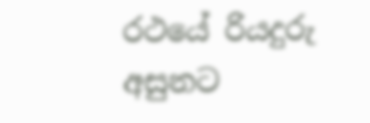රථයේ රියදුරු අසුනට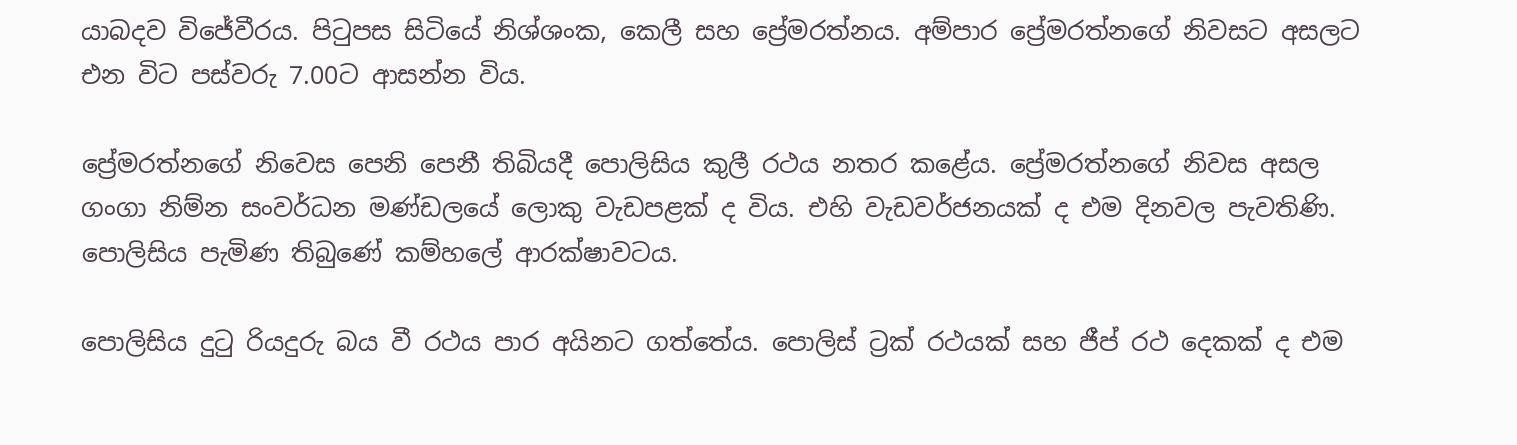යාබදව විජේවීරය. පිටුපස සිටියේ නිශ්ශංක, කෙලී සහ ප්‍රේමරත්නය. අම්පාර ප්‍රේමරත්නගේ නිවසට අසලට එන විට පස්වරු 7.00ට ආසන්න විය.

ප්‍රේමරත්නගේ නිවෙස පෙනි පෙනී තිබියදී පොලිසිය කුලී රථය නතර කළේය. ප්‍රේමරත්නගේ නිවස අසල ගංගා නිම්න සංවර්ධන මණ්ඩලයේ ලොකු වැඩපළක් ද විය. එහි වැඩවර්ජනයක් ද එම දිනවල පැවතිණි. පොලිසිය පැමිණ තිබුණේ කම්හලේ ආරක්ෂාවටය.

පොලිසිය දුටු රියදුරු බය වී රථය පාර අයිනට ගත්තේය. පොලිස් ට්‍රක් රථයක් සහ ජීප් රථ දෙකක් ද එම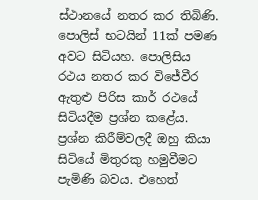ස්ථානයේ නතර කර තිබිණි. පොලිස් භටයින් 11ක් පමණ අවට සිටියහ. පොලිසිය රථය නතර කර විජේවීර ඇතුළු පිරිස කාර් රථයේ සිටියදීම ප්‍රශ්න කළේය. ප්‍රශ්න කිරීම්වලදී ඔහු කියා සිටියේ මිතුරකු හමුවීමට පැමිණි බවය. එහෙත්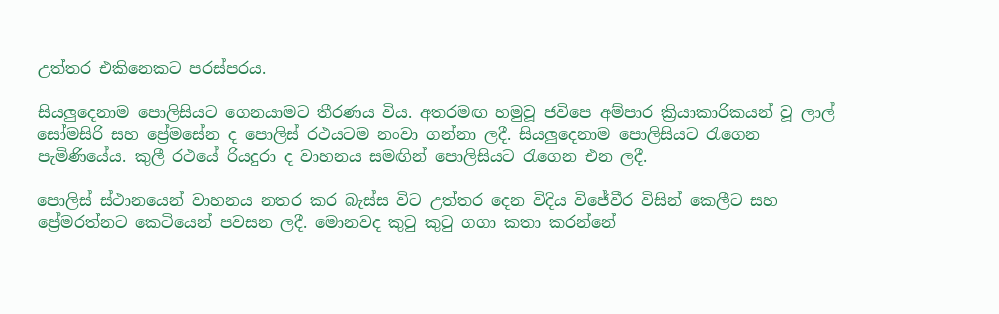උත්තර එකිනෙකට පරස්පරය.

සියලුදෙනාම පොලිසියට ගෙනයාමට තීරණය විය. අතරමඟ හමුවූ ජවිපෙ අම්පාර ක්‍රියාකාරිකයන් වූ ලාල් සෝමසිරි සහ ප්‍රේමසේන ද පොලිස් රථයටම නංවා ගන්නා ලදී. සියලුදෙනාම පොලිසියට රැගෙන පැමිණියේය. කුලී රථයේ රියදුරා ද වාහනය සමඟින් පොලිසියට රැගෙන එන ලදී.

පොලිස් ස්ථානයෙන් වාහනය නතර කර බැස්ස විට උත්තර දෙන විදිය විජේවීර විසින් කෙලීට සහ ප්‍රේමරත්නට කෙටියෙන් පවසන ලදී. මොනවද කුටු කුටු ගගා කතා කරන්නේ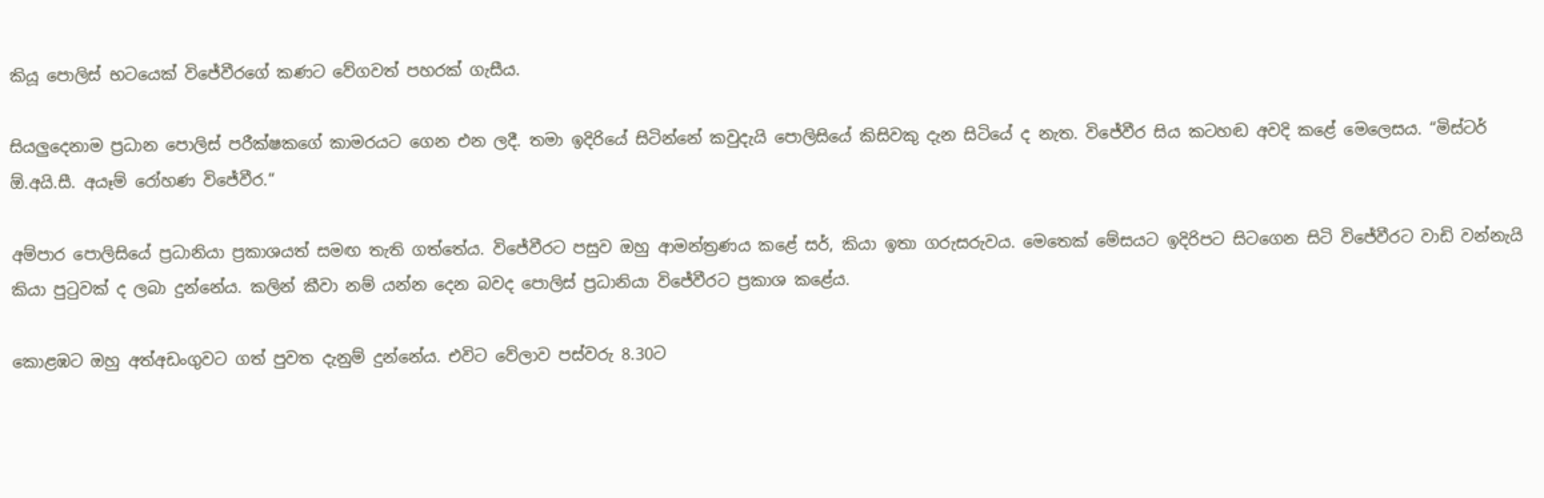කියූ පොලිස් භටයෙක් විජේවීරගේ කණට වේගවත් පහරක් ගැසීය.

සියලුදෙනාම ප්‍රධාන පොලිස් පරීක්ෂකගේ කාමරයට ගෙන එන ලදී. තමා ඉදිරියේ සිටින්නේ කවුදැයි පොලිසියේ කිසිවකු දැන සිටියේ ද නැත. විජේවීර සිය කටහඬ අවදි කළේ මෙලෙසය. “මිස්ටර් ඕ.අයි.සී. අයෑම් රෝහණ විජේවීර.“

අම්පාර පොලිසියේ ප්‍රධානියා ප්‍රකාශයත් සමඟ තැති ගත්තේය. විජේවීරට පසුව ඔහු ආමන්ත්‍රණය කළේ සර්, කියා ඉතා ගරුසරුවය. මෙතෙක් මේසයට ඉදිරිපට සිටගෙන සිටි විජේවීරට වාඩි වන්නැයි කියා පුටුවක් ද ලබා දුන්නේය. කලින් කීවා නම් යන්න දෙන බවද පොලිස් ප්‍රධානියා විජේවීරට ප්‍රකාශ කළේය.

කොළඹට ඔහු අත්අඩංගුවට ගත් පුවත දැනුම් දුන්නේය. එවිට වේලාව පස්වරු 8.30ට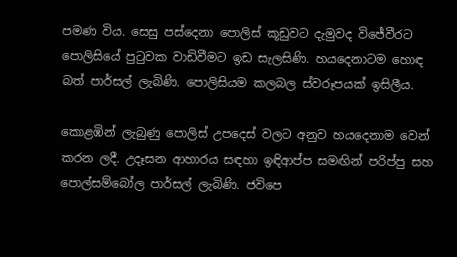පමණ විය. සෙසු පස්දෙනා පොලිස් කූඩුවට දැමුවද විජේවීරට පොලිසියේ පුටුවක වාඩිවීමට ඉඩ සැලසිණි. හයදෙනාටම හොඳ බත් පාර්සල් ලැබිණි. පොලිසියම කලබල ස්වරූපයක් ඉසිලීය.

කොළඹින් ලැබුණු පොලිස් උපදෙස් වලට අනුව හයදෙනාම වෙන් කරන ලදී. උදෑසන ආහාරය සඳහා ඉඳිආප්ප සමඟින් පරිප්පු සහ පොල්සම්බෝල පාර්සල් ලැබිණි. ජවිපෙ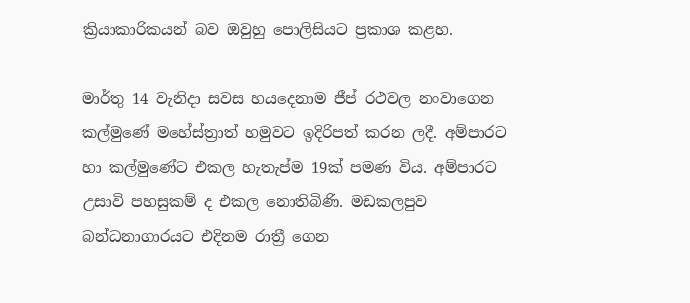ක්‍රියාකාරිකයන් බව ඔවුහු පොලිසියට ප්‍රකාශ කළහ.

මාර්තු 14 වැනිදා සවස හයදෙනාම ජීප් රථවල නංවාගෙන කල්මුණේ මහේස්ත්‍රාත් හමුවට ඉදිරිපත් කරන ලදී. අම්පාරට හා කල්මුණේට එකල හැතැප්ම 19ක් පමණ විය. අම්පාරට උසාවි පහසුකම් ද එකල නොතිබිණි. මඩකලපුව බන්ධනාගාරයට එදිනම රාත්‍රී ගෙන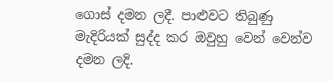ගොස් දමන ලදී. පාළුවට තිබුණු මැදිරියක් සුද්ද කර ඔවුහු වෙන් වෙන්ව දමන ලදි.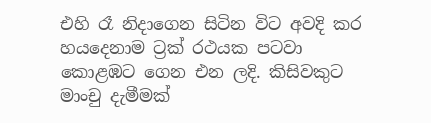එහි රෑ නිදාගෙන සිටින විට අවදි කර හයදෙනාම ට්‍රක් රථයක පටවා කොළඹට ගෙන එන ලදි. කිසිවකුට මාංචු දැමීමක්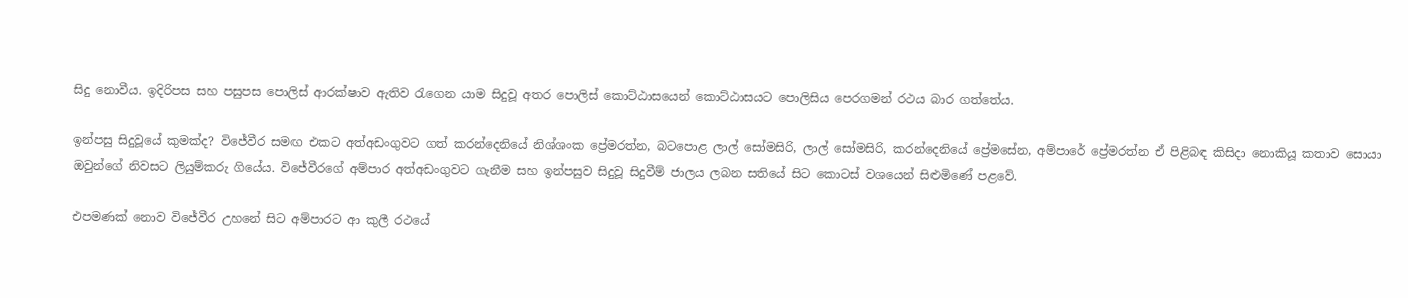සිදු නොවීය. ඉදිරිපස සහ පසුපස පොලිස් ආරක්ෂාව ඇතිව රැගෙන යාම සිදුවූ අතර පොලිස් කොට්ඨාසයෙන් කොට්ඨාසයට පොලිසිය පෙරගමන් රථය බාර ගත්තේය.

ඉන්පසු සිදුවූයේ කුමක්ද? විජේවීර සමඟ එකට අත්අඩංගුවට ගත් කරන්දෙනියේ නිශ්ශංක ප්‍රේමරත්න, බටපොළ ලාල් සෝමසිරි, ලාල් සෝමසිරි, කරන්දෙනියේ ප්‍රේමසේන, අම්පාරේ ප්‍රේමරත්න ඒ පිළිබඳ කිසිදා නොකියූ කතාව සොයා ඔවුන්ගේ නිවසට ලියුම්කරු ගියේය. විජේවීරගේ අම්පාර අත්අඩංගුවට ගැනීම සහ ඉන්පසුව සිදුවූ සිදුවීම් ජාලය ලබන සතියේ සිට කොටස් වශයෙන් සිළුමිණේ පළවේ.

එපමණක් නොව විජේවීර උහනේ සිට අම්පාරට ආ කුලී රථයේ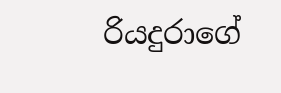රියදුරාගේ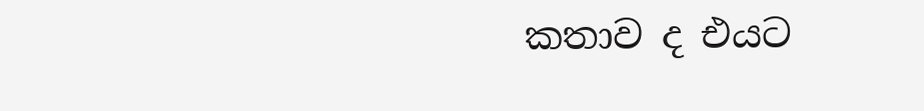කතාව ද එයට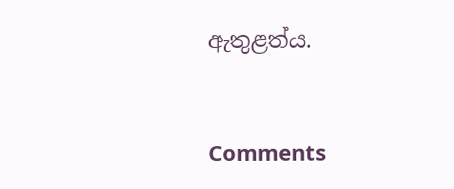ඇතුළත්ය.


Comments